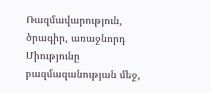Ռազմավարություն, ծրագիր, առաջնորդ
Միությունը բազմազանության մեջ,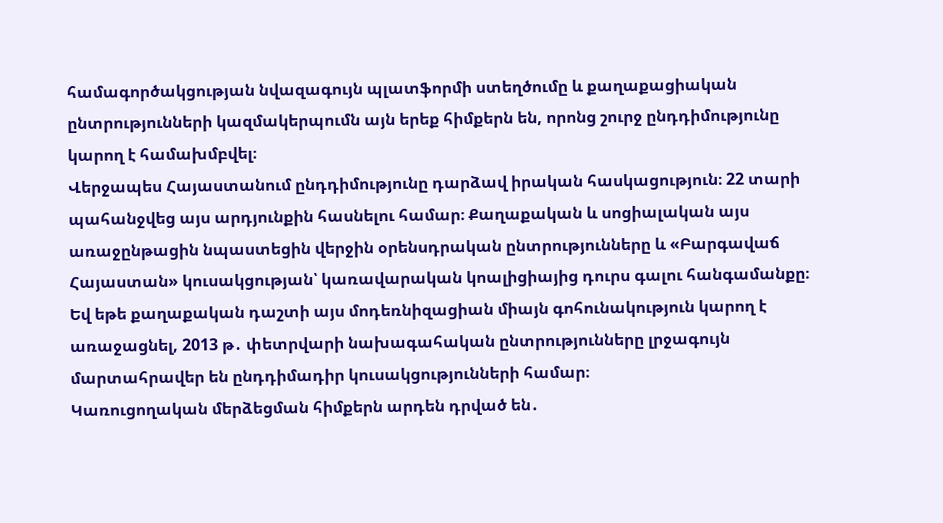համագործակցության նվազագույն պլատֆորմի ստեղծումը և քաղաքացիական ընտրությունների կազմակերպումն այն երեք հիմքերն են, որոնց շուրջ ընդդիմությունը կարող է համախմբվել։
Վերջապես Հայաստանում ընդդիմությունը դարձավ իրական հասկացություն։ 22 տարի պահանջվեց այս արդյունքին հասնելու համար։ Քաղաքական և սոցիալական այս առաջընթացին նպաստեցին վերջին օրենսդրական ընտրությունները և «Բարգավաճ Հայաստան» կուսակցության՝ կառավարական կոալիցիայից դուրս գալու հանգամանքը։ Եվ եթե քաղաքական դաշտի այս մոդեռնիզացիան միայն գոհունակություն կարող է առաջացնել, 2013 թ․ փետրվարի նախագահական ընտրությունները լրջագույն մարտահրավեր են ընդդիմադիր կուսակցությունների համար։
Կառուցողական մերձեցման հիմքերն արդեն դրված են․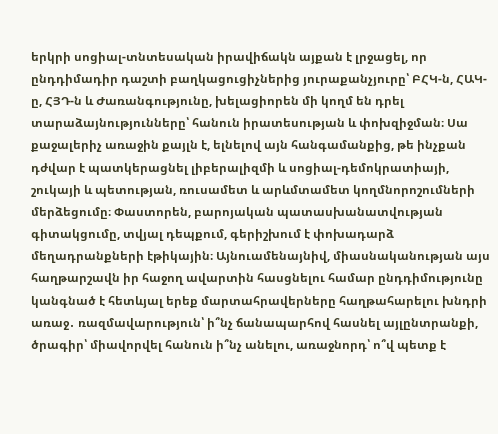երկրի սոցիալ-տնտեսական իրավիճակն այքան է լրջացել, որ ընդդիմադիր դաշտի բաղկացուցիչներից յուրաքանչյուրը՝ ԲՀԿ-ն, ՀԱԿ-ը, ՀՅԴ-ն և Ժառանգությունը, խելացիորեն մի կողմ են դրել տարաձայնությունները՝ հանուն իրատեսության և փոխզիջման։ Սա քաջալերիչ առաջին քայլն է, ելնելով այն հանգամանքից, թե ինչքան դժվար է պատկերացնել լիբերալիզմի և սոցիալ-դեմոկրատիայի, շուկայի և պետության, ռուսամետ և արևմտամետ կողմնորոշումների մերձեցումը։ Փաստորեն, բարոյական պատասխանատվության գիտակցումը, տվյալ դեպքում, գերիշխում է փոխադարձ մեղադրանքների էթիկային։ Այնուամենայնիվ, միասնականության այս հաղթարշավն իր հաջող ավարտին հասցնելու համար ընդդիմությունը կանգնած է հետևյալ երեք մարտահրավերները հաղթահարելու խնդրի առաջ․ ռազմավարություն՝ ի՞նչ ճանապարհով հասնել այլընտրանքի, ծրագիր՝ միավորվել հանուն ի՞նչ անելու, առաջնորդ՝ ո՞վ պետք է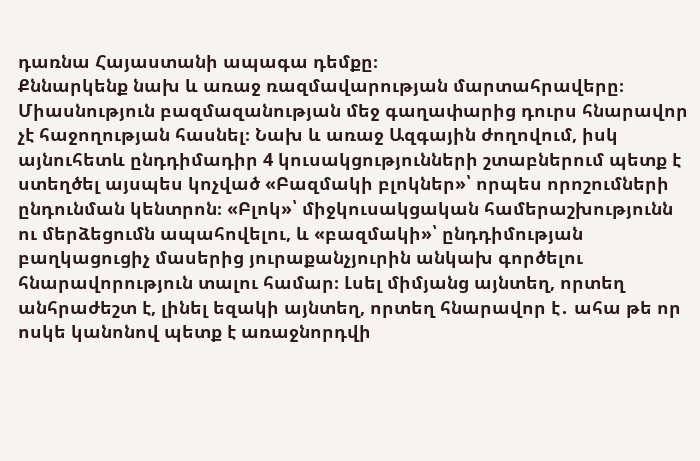դառնա Հայաստանի ապագա դեմքը։
Քննարկենք նախ և առաջ ռազմավարության մարտահրավերը։ Միասնություն բազմազանության մեջ գաղափարից դուրս հնարավոր չէ հաջողության հասնել։ Նախ և առաջ Ազգային ժողովում, իսկ այնուհետև ընդդիմադիր 4 կուսակցությունների շտաբներում պետք է ստեղծել այսպես կոչված «Բազմակի բլոկներ»՝ որպես որոշումների ընդունման կենտրոն։ «Բլոկ»՝ միջկուսակցական համերաշխությունն ու մերձեցումն ապահովելու, և «բազմակի»՝ ընդդիմության բաղկացուցիչ մասերից յուրաքանչյուրին անկախ գործելու հնարավորություն տալու համար։ Լսել միմյանց այնտեղ, որտեղ անհրաժեշտ է, լինել եզակի այնտեղ, որտեղ հնարավոր է․ ահա թե որ ոսկե կանոնով պետք է առաջնորդվի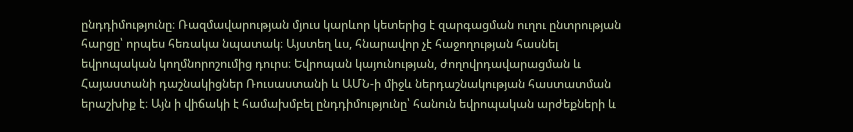ընդդիմությունը։ Ռազմավարության մյուս կարևոր կետերից է զարգացման ուղու ընտրության հարցը՝ որպես հեռակա նպատակ։ Այստեղ ևս, հնարավոր չէ հաջողության հասնել եվրոպական կողմնորոշումից դուրս։ Եվրոպան կայունության, ժողովրդավարացման և Հայաստանի դաշնակիցներ Ռուսաստանի և ԱՄՆ-ի միջև ներդաշնակության հաստատման երաշխիք է։ Այն ի վիճակի է համախմբել ընդդիմությունը՝ հանուն եվրոպական արժեքների և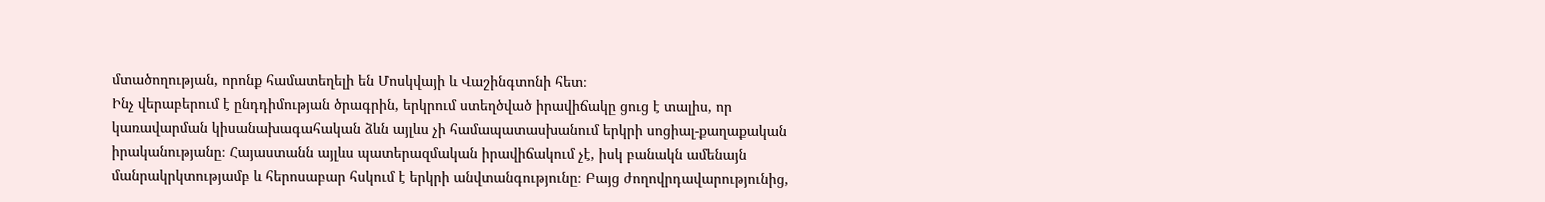մտածողության, որոնք համատեղելի են Մոսկվայի և Վաշինգտոնի հետ։
Ինչ վերաբերում է ընդդիմության ծրագրին, երկրում ստեղծված իրավիճակը ցուց է տալիս, որ կառավարման կիսանախագահական ձևն այլևս չի համապատասխանում երկրի սոցիալ-քաղաքական իրականությանը։ Հայաստանն այլևս պատերազմական իրավիճակում չէ, իսկ բանակն ամենայն մանրակրկտությամբ և հերոսաբար հսկում է երկրի անվտանգությունը։ Բայց ժողովրդավարությունից,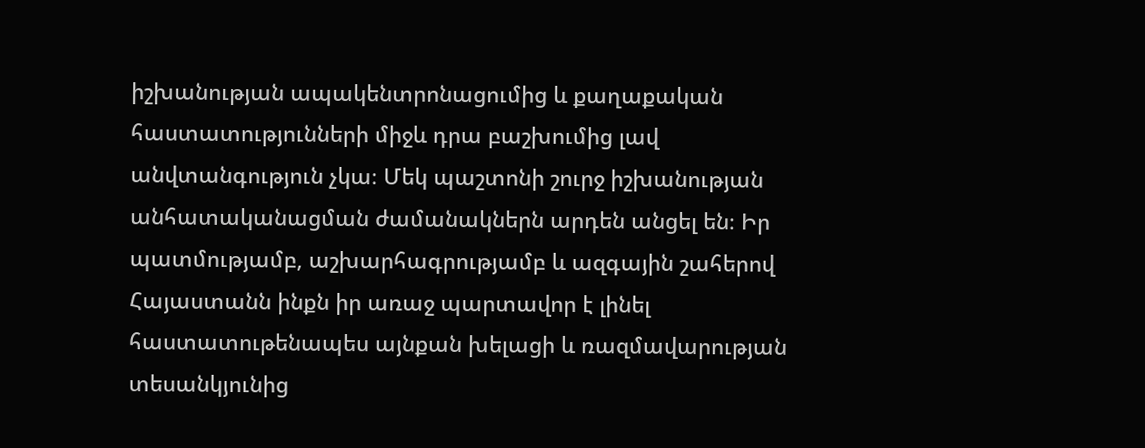իշխանության ապակենտրոնացումից և քաղաքական հաստատությունների միջև դրա բաշխումից լավ անվտանգություն չկա։ Մեկ պաշտոնի շուրջ իշխանության անհատականացման ժամանակներն արդեն անցել են։ Իր պատմությամբ, աշխարհագրությամբ և ազգային շահերով Հայաստանն ինքն իր առաջ պարտավոր է լինել հաստատութենապես այնքան խելացի և ռազմավարության տեսանկյունից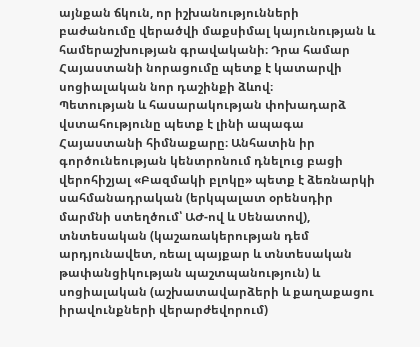այնքան ճկուն, որ իշխանությունների բաժանումը վերածվի մաքսիմալ կայունության և համերաշխության գրավականի։ Դրա համար Հայաստանի նորացումը պետք է կատարվի սոցիալական նոր դաշինքի ձևով։
Պետության և հասարակության փոխադարձ վստահությունը պետք է լինի ապագա Հայաստանի հիմնաքարը։ Անհատին իր գործունեության կենտրոնում դնելուց բացի վերոհիշյալ «Բազմակի բլոկը» պետք է ձեռնարկի սահմանադրական (երկպալատ օրենսդիր մարմնի ստեղծում՝ ԱԺ-ով և Սենատով), տնտեսական (կաշառակերության դեմ արդյունավետ, ռեալ պայքար և տնտեսական թափանցիկության պաշտպանություն) և սոցիալական (աշխատավարձերի և քաղաքացու իրավունքների վերարժեվորում)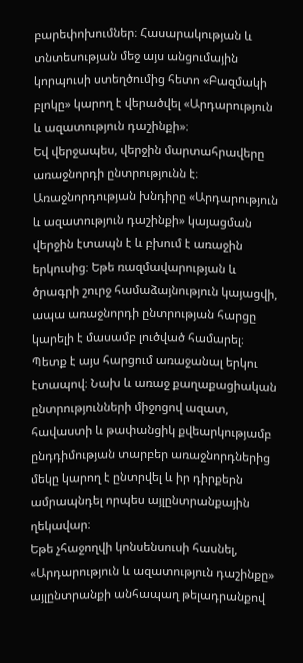բարեփոխումներ։ Հասարակության և տնտեսության մեջ այս անցումային կորպուսի ստեղծումից հետո «Բազմակի բլոկը» կարող է վերածվել «Արդարություն և ազատություն դաշինքի»։
Եվ վերջապես, վերջին մարտահրավերը առաջնորդի ընտրությունն է։ Առաջնորդության խնդիրը «Արդարություն և ազատություն դաշինքի» կայացման վերջին էտապն է և բխում է առաջին երկուսից։ Եթե ռազմավարության և ծրագրի շուրջ համաձայնություն կայացվի, ապա առաջնորդի ընտրության հարցը կարելի է մասամբ լուծված համարել։ Պետք է այս հարցում առաջանալ երկու էտապով։ Նախ և առաջ քաղաքացիական ընտրությունների միջոցով ազատ, հավաստի և թափանցիկ քվեարկությամբ ընդդիմության տարբեր առաջնորդներից մեկը կարող է ընտրվել և իր դիրքերն ամրապնդել որպես այլընտրանքային ղեկավար։
Եթե չհաջողվի կոնսենսուսի հասնել, «Արդարություն և ազատություն դաշինքը» այլընտրանքի անհապաղ թելադրանքով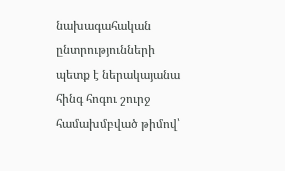նախագահական ընտրությունների պետք է ներակայանա հինգ հոգու շուրջ համախմբված թիմով՝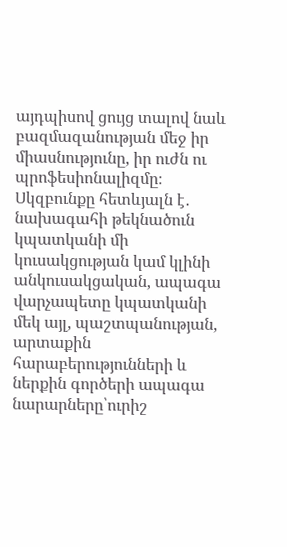այդպիսով ցույց տալով նաև բազմազանության մեջ իր միասնությունը, իր ուժն ու պրոֆեսիոնալիզմը։ Սկզբունքը հետևյալն է․ նախագահի թեկնածուն կպատկանի մի կուսակցության կամ կլինի անկուսակցական, ապագա վարչապետը կպատկանի մեկ այլ, պաշտպանության, արտաքին հարաբերությունների և ներքին գործերի ապագա նարարները՝ուրիշ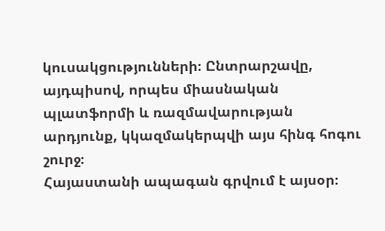կուսակցությունների։ Ընտրարշավը, այդպիսով, որպես միասնական պլատֆորմի և ռազմավարության արդյունք, կկազմակերպվի այս հինգ հոգու շուրջ։
Հայաստանի ապագան գրվում է այսօր։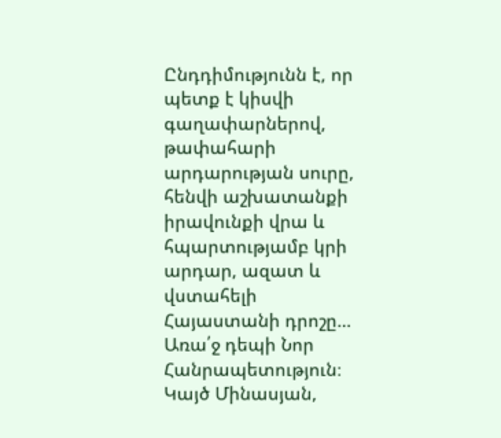Ընդդիմությունն է, որ պետք է կիսվի գաղափարներով, թափահարի արդարության սուրը, հենվի աշխատանքի իրավունքի վրա և հպարտությամբ կրի արդար, ազատ և վստահելի Հայաստանի դրոշը… Առա՛ջ դեպի Նոր Հանրապետություն։
Կայծ Մինասյան,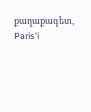քաղաքագետ, Paris'i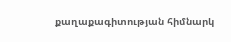քաղաքագիտության հիմնարկ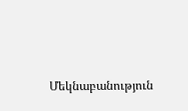Մեկնաբանություն